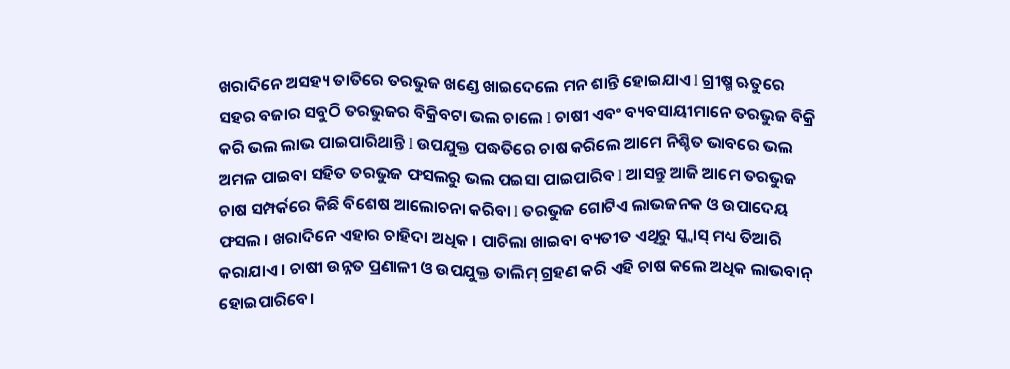ଖରାଦିନେ ଅସହ୍ୟ ତାତିରେ ତରଭୁଜ ଖଣ୍ଡେ ଖାଇଦେଲେ ମନ ଶାନ୍ତି ହୋଇଯାଏ l ଗ୍ରୀଷ୍ମ ଋତୁରେ ସହର ବଜାର ସବୁଠି ତରଭୁଜର ବିକ୍ରିବଟା ଭଲ ଚାଲେ l ଚାଷୀ ଏବଂ ବ୍ୟବସାୟୀମାନେ ତରଭୁଜ ବିକ୍ରି କରି ଭଲ ଲାଭ ପାଇପାରିଥାନ୍ତି l ଉପଯୁକ୍ତ ପଦ୍ଧତିରେ ଚାଷ କରିଲେ ଆମେ ନିଶ୍ଚିତ ଭାବରେ ଭଲ ଅମଳ ପାଇବା ସହିତ ତରଭୁଜ ଫସଲରୁ ଭଲ ପଇସା ପାଇପାରିବ l ଆସନ୍ତୁ ଆଜି ଆମେ ତରଭୁଜ ଚାଷ ସମ୍ପର୍କରେ କିଛି ବିଶେଷ ଆଲୋଚନା କରିବା l ତରଭୁଜ ଗୋଟିଏ ଲାଭଜନକ ଓ ଉପାଦେୟ ଫସଲ । ଖରାଦିନେ ଏହାର ଚାହିଦା ଅଧିକ । ପାଚିଲା ଖାଇବା ବ୍ୟତୀତ ଏଥିରୁ ସ୍କ୍ୱାସ୍ ମଧ୍ୟ ତିଆରି କରାଯାଏ । ଚାଷୀ ଉନ୍ନତ ପ୍ରଣାଳୀ ଓ ଉପଯୁକ୍ତ ତାଲିମ୍ ଗ୍ରହଣ କରି ଏହି ଚାଷ କଲେ ଅଧିକ ଲାଭବାନ୍ ହୋଇପାରିବେ।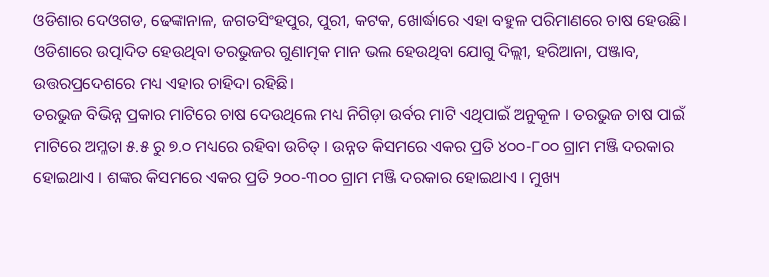ଓଡିଶାର ଦେଓଗଡ, ଢେଙ୍କାନାଳ, ଜଗତସିଂହପୁର, ପୁରୀ, କଟକ, ଖୋର୍ଦ୍ଧାରେ ଏହା ବହୁଳ ପରିମାଣରେ ଚାଷ ହେଉଛି। ଓଡିଶାରେ ଉତ୍ପାଦିତ ହେଉଥିବା ତରଭୁଜର ଗୁଣାତ୍ମକ ମାନ ଭଲ ହେଉଥିବା ଯୋଗୁ ଦିଲ୍ଲୀ, ହରିଆନା, ପଞ୍ଜାବ, ଉତ୍ତରପ୍ରଦେଶରେ ମଧ୍ୟ ଏହାର ଚାହିଦା ରହିଛି।
ତରଭୁଜ ବିଭିନ୍ନ ପ୍ରକାର ମାଟିରେ ଚାଷ ଦେଉଥିଲେ ମଧ୍ୟ ନିଗିଡ଼ା ଉର୍ବର ମାଟି ଏଥିପାଇଁ ଅନୁକୂଳ । ତରଭୁଜ ଚାଷ ପାଇଁ ମାଟିରେ ଅମ୍ଳତା ୫.୫ ରୁ ୭.୦ ମଧ୍ୟରେ ରହିବା ଉଚିତ୍ । ଉନ୍ନତ କିସମରେ ଏକର ପ୍ରତି ୪୦୦-୮୦୦ ଗ୍ରାମ ମଞ୍ଜି ଦରକାର ହୋଇଥାଏ । ଶଙ୍କର କିସମରେ ଏକର ପ୍ରତି ୨୦୦-୩୦୦ ଗ୍ରାମ ମଞ୍ଜି ଦରକାର ହୋଇଥାଏ । ମୁଖ୍ୟ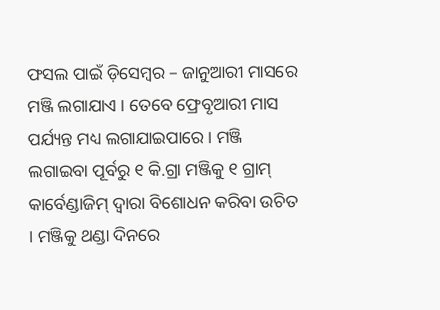ଫସଲ ପାଇଁ ଡ଼ିସେମ୍ବର – ଜାନୁଆରୀ ମାସରେ ମଞ୍ଜି ଲଗାଯାଏ । ତେବେ ଫ୍ରେବୃଆରୀ ମାସ ପର୍ଯ୍ୟନ୍ତ ମଧ୍ୟ ଲଗାଯାଇପାରେ । ମଞ୍ଜି ଲଗାଇବା ପୂର୍ବରୁ ୧ କି.ଗ୍ରା ମଞ୍ଜିକୁ ୧ ଗ୍ରାମ୍ କାର୍ବେଣ୍ଡାଜିମ୍ ଦ୍ଵାରା ବିଶୋଧନ କରିବା ଉଚିତ । ମଞ୍ଜିକୁ ଥଣ୍ଡା ଦିନରେ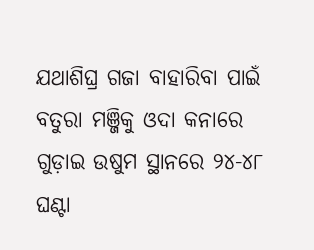ଯଥାଶିଘ୍ର ଗଜା ବାହାରିବା ପାଇଁ ବତୁରା ମଞ୍ଜିକୁ ଓଦା କନାରେ ଗୁଡ଼ାଇ ଉଷୁମ ସ୍ଥାନରେ ୨୪-୪୮ ଘଣ୍ଟା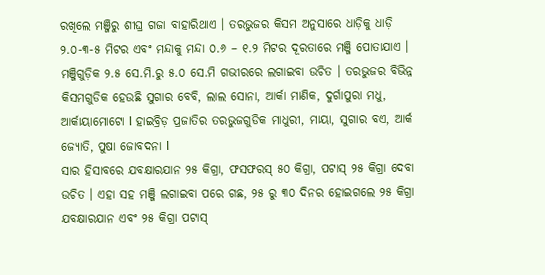ରଖିଲେ ମଞ୍ଜିରୁ ଶୀଘ୍ର ଗଜା ବାହାରିଥାଏ । ତରଭୁଜର କିସମ ଅନୁସାରେ ଧାଡ଼ିକୁ ଧାଡ଼ି ୨.୦-୩-୫ ମିଟର ଏବଂ ମନ୍ଦାକୁ ମନ୍ଦା ୦.୬ – ୧.୨ ମିଟର ଦୂରତାରେ ମଞ୍ଜି ପୋତାଯାଏ । ମଞ୍ଜିଗୁଡ଼ିକ ୨.୫ ସେ.ମି.ରୁ ୫.୦ ସେ.ମି ଗଭୀରରେ ଲଗାଇବା ଉଚିତ । ତରଭୁଜର ବିଭିନ୍ନ କିସମଗୁଡିକ ହେଉଛି ସୁଗାର ବେବି, ଲାଲ ସୋନା, ଆର୍କା ମାଣିକ, ଦୁର୍ଗାପୁରା ମଧୁ, ଆର୍କାୟାମୋଟୋ l ହାଇବ୍ରିଡ଼ ପ୍ରଜାତିର ତରଭୁଜଗୁଡିକ ମାଧୁରୀ, ମାୟା, ସୁଗାର ବଏ, ଆର୍କ ଜ୍ୟୋତି, ପୁଷା ଜୋବଦନା l
ସାର ହିସାବରେ ଯବକ୍ଷାରଯାନ ୨୫ କିଗ୍ରା, ଫସଫରସ୍ ୫୦ କିଗ୍ରା, ପଟାସ୍ ୨୫ କିଗ୍ରା ଦେବା ଉଚିତ । ଏହା ସହ ମଞ୍ଜି ଲଗାଇବା ପରେ ଗଛ, ୨୫ ରୁ ୩୦ ଦିନର ହୋଇଗଲେ ୨୫ କିଗ୍ରା ଯବକ୍ଷାରଯାନ ଏବଂ ୨୫ କିଗ୍ରା ପଟାସ୍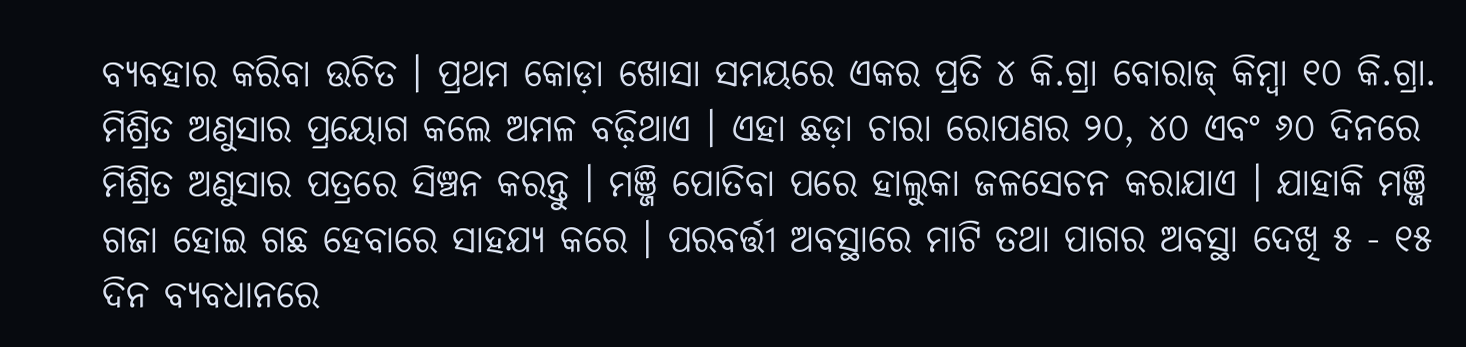ବ୍ୟବହାର କରିବା ଉଚିତ । ପ୍ରଥମ କୋଡ଼ା ଖୋସା ସମୟରେ ଏକର ପ୍ରତି ୪ କି.ଗ୍ରା ବୋରାଜ୍ କିମ୍ବା ୧୦ କି.ଗ୍ରା. ମିଶ୍ରିତ ଅଣୁସାର ପ୍ରୟୋଗ କଲେ ଅମଳ ବଢ଼ିଥାଏ । ଏହା ଛଡ଼ା ଚାରା ରୋପଣର ୨୦, ୪୦ ଏବଂ ୬୦ ଦିନରେ ମିଶ୍ରିତ ଅଣୁସାର ପତ୍ରରେ ସିଞ୍ଚନ କରନ୍ତୁ । ମଞ୍ଜି ପୋତିବା ପରେ ହାଲୁକା ଜଳସେଚନ କରାଯାଏ । ଯାହାକି ମଞ୍ଜି ଗଜା ହୋଇ ଗଛ ହେବାରେ ସାହଯ୍ୟ କରେ । ପରବର୍ତ୍ତୀ ଅବସ୍ଥାରେ ମାଟି ତଥା ପାଗର ଅବସ୍ଥା ଦେଖି ୫ - ୧୫ ଦିନ ବ୍ୟବଧାନରେ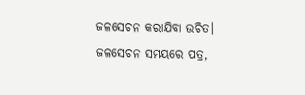ଜଳସେଚନ କରାଯିବା ଉଚିତ। ଜଳସେଚନ ସମୟରେ ପତ୍ର,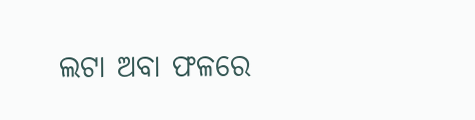ଲଟା ଅବା ଫଳରେ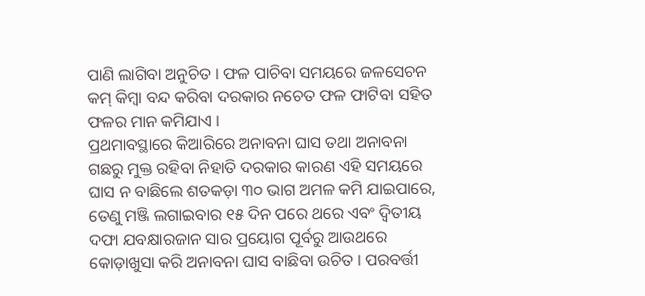ପାଣି ଲାଗିବା ଅନୁଚିତ । ଫଳ ପାଚିବା ସମୟରେ ଜଳସେଚନ କମ୍ କିମ୍ବା ବନ୍ଦ କରିବା ଦରକାର ନଚେତ ଫଳ ଫାଟିବା ସହିତ ଫଳର ମାନ କମିଯାଏ ।
ପ୍ରଥମାବସ୍ଥାରେ କିଆରିରେ ଅନାବନା ଘାସ ତଥା ଅନାବନା ଗଛରୁ ମୁକ୍ତ ରହିବା ନିହାତି ଦରକାର କାରଣ ଏହି ସମୟରେ ଘାସ ନ ବାଛିଲେ ଶତକଡ଼ା ୩୦ ଭାଗ ଅମଳ କମି ଯାଇପାରେ, ତେଣୁ ମଞ୍ଜି ଲଗାଇବାର ୧୫ ଦିନ ପରେ ଥରେ ଏବଂ ଦ୍ଵିତୀୟ ଦଫା ଯବକ୍ଷାରଜାନ ସାର ପ୍ରୟୋଗ ପୂର୍ବରୁ ଆଉଥରେ କୋଡ଼ାଖୁସା କରି ଅନାବନା ଘାସ ବାଛିବା ଉଚିତ । ପରବର୍ତ୍ତୀ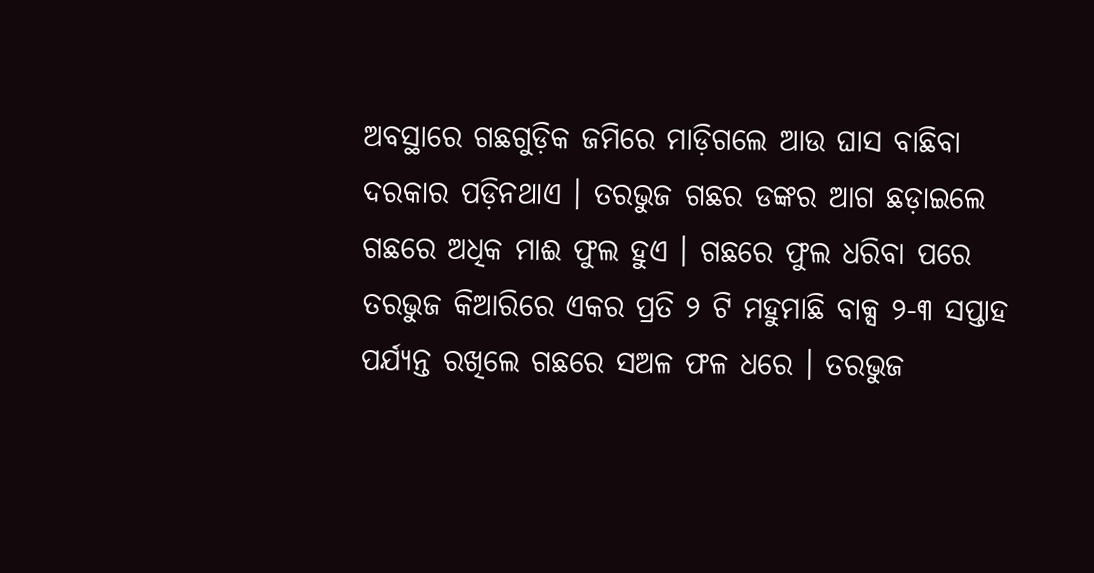ଅବସ୍ଥାରେ ଗଛଗୁଡ଼ିକ ଜମିରେ ମାଡ଼ିଗଲେ ଆଉ ଘାସ ବାଛିବା ଦରକାର ପଡ଼ିନଥାଏ । ତରଭୁଜ ଗଛର ଡଙ୍କର ଆଗ ଛଡ଼ାଇଲେ ଗଛରେ ଅଧିକ ମାଈ ଫୁଲ ହୁଏ । ଗଛରେ ଫୁଲ ଧରିବା ପରେ ତରଭୁଜ କିଆରିରେ ଏକର ପ୍ରତି ୨ ଟି ମହୁମାଛି ବାକ୍ସ ୨-୩ ସପ୍ତାହ ପର୍ଯ୍ୟନ୍ତ ରଖିଲେ ଗଛରେ ସଅଳ ଫଳ ଧରେ । ତରଭୁଜ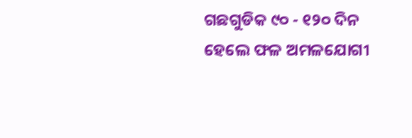ଗଛଗୁଡିକ ୯୦ - ୧୨୦ ଦିନ ହେଲେ ଫଳ ଅମଳଯୋଗୀ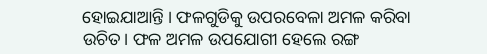ହୋଇଯାଆନ୍ତି । ଫଳଗୁଡିକୁ ଉପରବେଳା ଅମଳ କରିବା ଉଚିତ। ଫଳ ଅମଳ ଉପଯୋଗୀ ହେଲେ ରଙ୍ଗ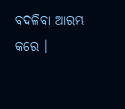ବଦଳିବା ଆରମ୍ଭ କରେ ।